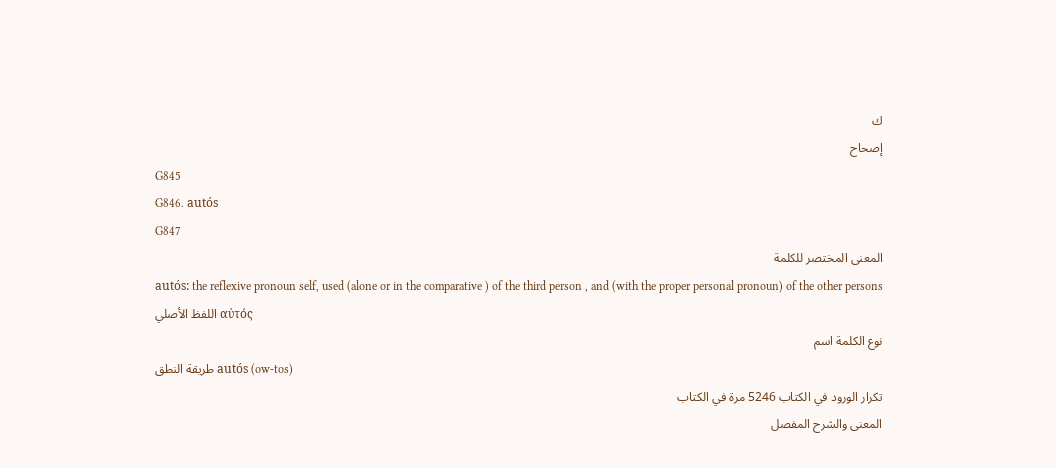ك
إصحاح
G845
G846. autós
G847
المعنى المختصر للكلمة
autós: the reflexive pronoun self, used (alone or in the comparative ) of the third person , and (with the proper personal pronoun) of the other persons
اللفظ الأصلي αὐτός
نوع الكلمة اسم
طريقة النطق autós (ow-tos)
تكرار الورود في الكتاب 5246 مرة في الكتاب
المعنى والشرح المفصل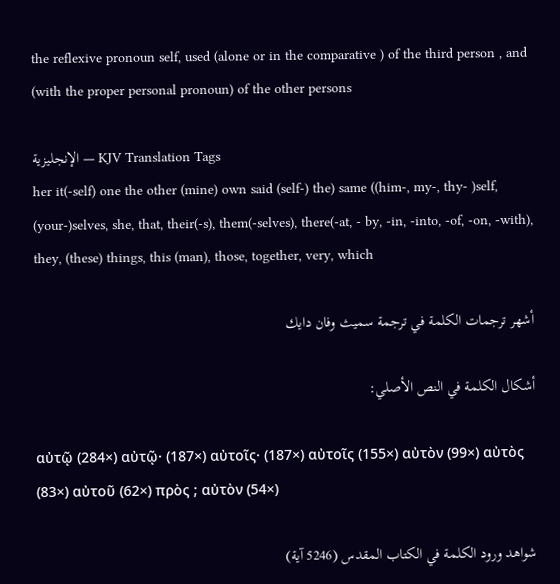the reflexive pronoun self, used (alone or in the comparative ) of the third person , and (with the proper personal pronoun) of the other persons

الإنجليزية — KJV Translation Tags
her it(-self) one the other (mine) own said (self-) the) same ((him-, my-, thy- )self, (your-)selves, she, that, their(-s), them(-selves), there(-at, - by, -in, -into, -of, -on, -with), they, (these) things, this (man), those, together, very, which

أشهر ترجمات الكلمة في ترجمة سميث وفان دايك

أشكال الكلمة في النص الأصلي:

αὐτῷ (284×) αὐτῷ· (187×) αὐτοῖς· (187×) αὐτοῖς (155×) αὐτὸν (99×) αὐτὸς (83×) αὐτοῦ (62×) πρὸς ; αὐτὸν (54×)

شواهد ورود الكلمة في الكتاب المقدس (5246 آية)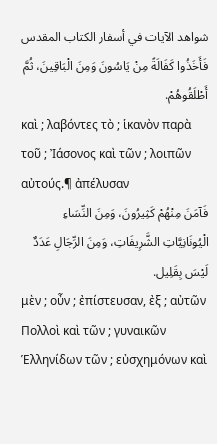شواهد الآيات في أسفار الكتاب المقدس
فَأَخَذُوا كَفَالَةً مِنْ يَاسُونَ وَمِنَ الْبَاقِينَ، ثُمَّ أَطْلَقُوهُمْ.
καὶ ; λαβόντες τὸ ; ἱκανὸν παρὰ τοῦ ; Ἰάσονος καὶ τῶν ; λοιπῶν αὐτούς.¶ ἀπέλυσαν
فَآمَنَ مِنْهُمْ كَثِيرُونَ، وَمِنَ النِّسَاءِ الْيُونَانِيَّاتِ الشَّرِيفَاتِ، وَمِنَ الرِّجَالِ عَدَدٌ لَيْسَ بِقَلِيل.
μὲν ; οὖν ; ἐπίστευσαν, ἐξ ; αὐτῶν Πολλοὶ καὶ τῶν ; γυναικῶν Ἑλληνίδων τῶν ; εὐσχημόνων καὶ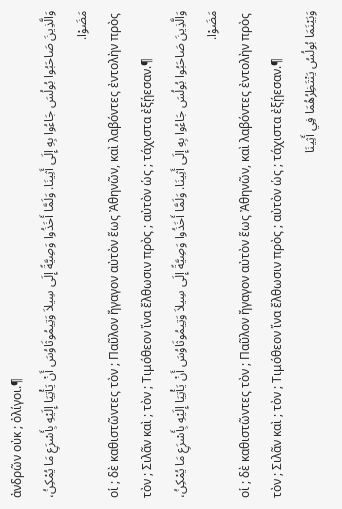ἀνδρῶν οὐκ ; ὀλίγοι.¶
وَالَّذِينَ صَاحَبُوا بُولُسَ جَاءُوا بِهِ إِلَى أَثِينَا. وَلَمَّا أَخَذُوا وَصِيَّةً إِلَى سِيلاَ وَتِيمُوثَاوُسَ أَنْ يَأْتِيَا إِلَيْهِ بِأَسْرَعِ مَا يُمْكِنُ، مَضَوْا.
οἱ ; δὲ καθιστῶντες τὸν ; Παῦλον ἤγαγον αὐτὸν ἕως Ἀθηνῶν, καὶ λαβόντες ἐντολὴν πρὸς τὸν ; Σιλᾶν καὶ ; τὸν ; Τιμόθεον ἵνα ἔλθωσιν πρὸς ; αὐτὸν ὡς ; τάχιστα ἐξῄεσαν.¶
وَالَّذِينَ صَاحَبُوا بُولُسَ جَاءُوا بِهِ إِلَى أَثِينَا. وَلَمَّا أَخَذُوا وَصِيَّةً إِلَى سِيلاَ وَتِيمُوثَاوُسَ أَنْ يَأْتِيَا إِلَيْهِ بِأَسْرَعِ مَا يُمْكِنُ، مَضَوْا.
οἱ ; δὲ καθιστῶντες τὸν ; Παῦλον ἤγαγον αὐτὸν ἕως Ἀθηνῶν, καὶ λαβόντες ἐντολὴν πρὸς τὸν ; Σιλᾶν καὶ ; τὸν ; Τιμόθεον ἵνα ἔλθωσιν πρὸς ; αὐτὸν ὡς ; τάχιστα ἐξῄεσαν.¶
وَبَيْنَمَا بُولُسُ يَنْتَظِرُهُمَا فِي أَثِينَا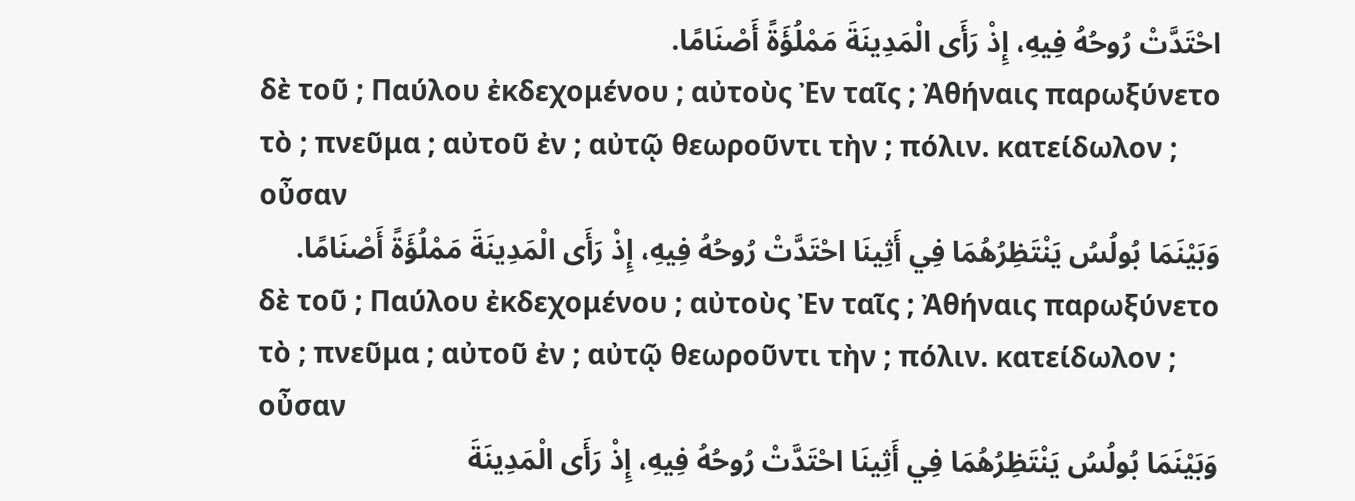احْتَدَّتْ رُوحُهُ فِيهِ، إِذْ رَأَى الْمَدِينَةَ مَمْلُؤَةً أَصْنَامًا.
δὲ τοῦ ; Παύλου ἐκδεχομένου ; αὐτοὺς Ἐν ταῖς ; Ἀθήναις παρωξύνετο τὸ ; πνεῦμα ; αὐτοῦ ἐν ; αὐτῷ θεωροῦντι τὴν ; πόλιν. κατείδωλον ; οὖσαν
وَبَيْنَمَا بُولُسُ يَنْتَظِرُهُمَا فِي أَثِينَا احْتَدَّتْ رُوحُهُ فِيهِ، إِذْ رَأَى الْمَدِينَةَ مَمْلُؤَةً أَصْنَامًا.
δὲ τοῦ ; Παύλου ἐκδεχομένου ; αὐτοὺς Ἐν ταῖς ; Ἀθήναις παρωξύνετο τὸ ; πνεῦμα ; αὐτοῦ ἐν ; αὐτῷ θεωροῦντι τὴν ; πόλιν. κατείδωλον ; οὖσαν
وَبَيْنَمَا بُولُسُ يَنْتَظِرُهُمَا فِي أَثِينَا احْتَدَّتْ رُوحُهُ فِيهِ، إِذْ رَأَى الْمَدِينَةَ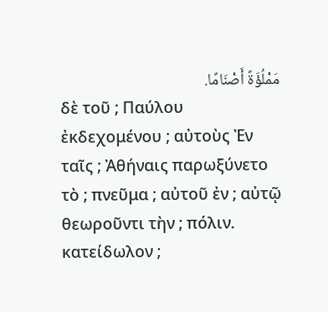مَمْلُؤَةً أَصْنَامًا.
δὲ τοῦ ; Παύλου ἐκδεχομένου ; αὐτοὺς Ἐν ταῖς ; Ἀθήναις παρωξύνετο τὸ ; πνεῦμα ; αὐτοῦ ἐν ; αὐτῷ θεωροῦντι τὴν ; πόλιν. κατείδωλον ;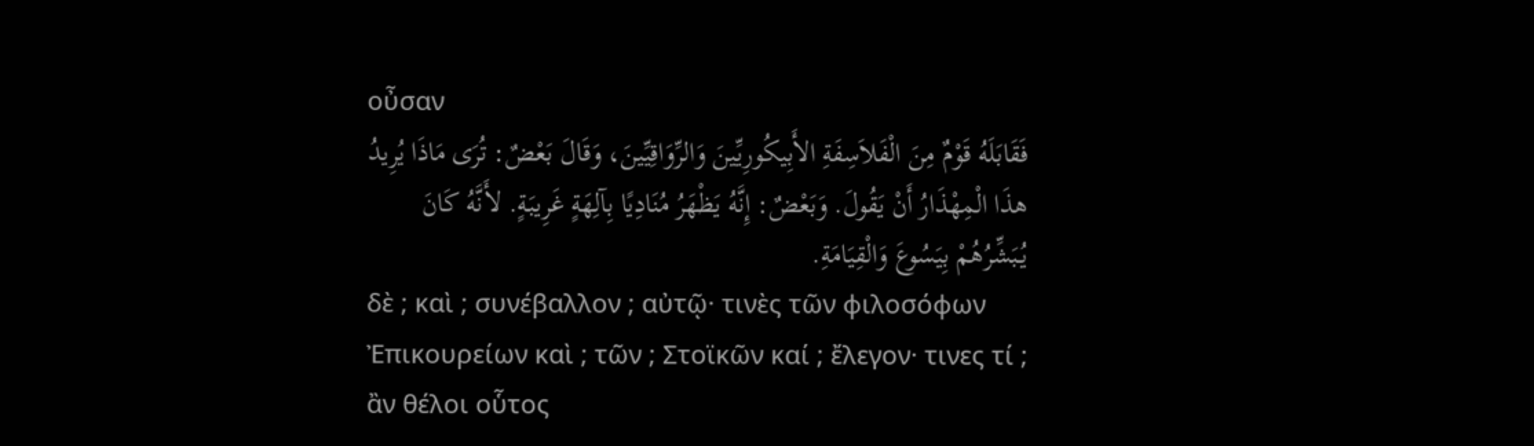οὖσαν
فَقَابَلَهُ قَوْمٌ مِنَ الْفَلاَسِفَةِ الأَبِيكُورِيِّينَ وَالرِّوَاقِيِّينَ، وَقَالَ بَعْضٌ: تُرَى مَاذَا يُرِيدُ هذَا الْمِهْذَارُ أَنْ يَقُولَ. وَبَعْضٌ: إِنَّهُ يَظْهَرُ مُنَادِيًا بِآلِهَةٍ غَرِيبَةٍ. لأَنَّهُ كَانَ يُبَشِّرُهُمْ بِيَسُوعَ وَالْقِيَامَةِ.
δὲ ; καὶ ; συνέβαλλον ; αὐτῷ· τινὲς τῶν φιλοσόφων Ἐπικουρείων καὶ ; τῶν ; Στοϊκῶν καί ; ἔλεγον· τινες τί ; ἂν θέλοι οὗτος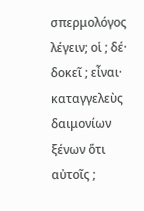σπερμολόγος λέγειν; οἱ ; δέ· δοκεῖ ; εἶναι· καταγγελεὺς δαιμονίων ξένων ὅτι αὐτοῖς ;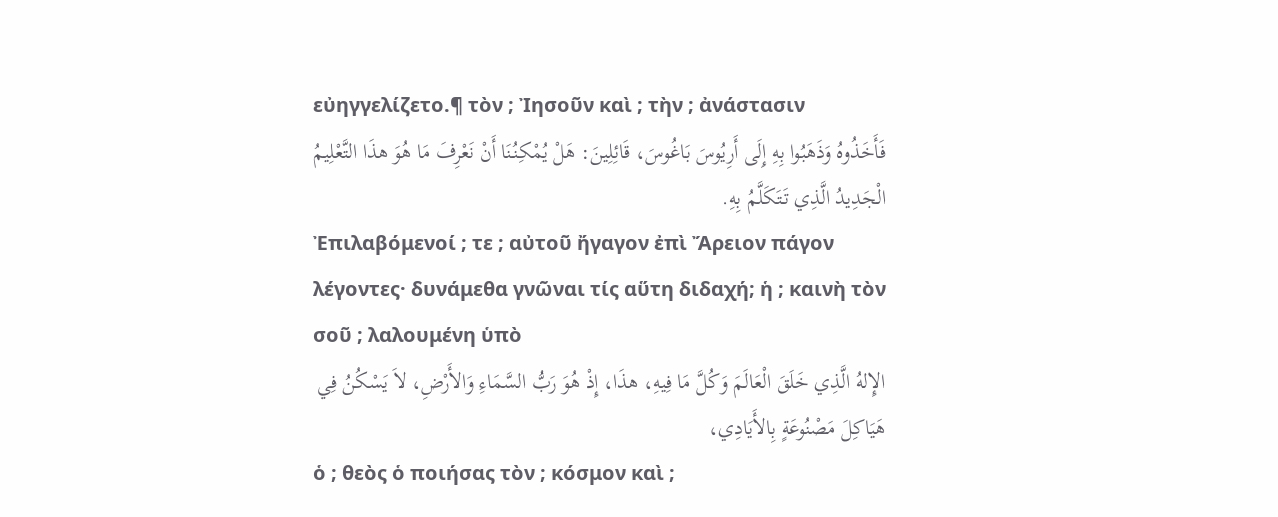εὐηγγελίζετο.¶ τὸν ; Ἰησοῦν καὶ ; τὴν ; ἀνάστασιν
فَأَخَذُوهُ وَذَهَبُوا بِهِ إِلَى أَرِيُوسَ بَاغُوسَ، قَائِلِينَ: هَلْ يُمْكِنُنَا أَنْ نَعْرِفَ مَا هُوَ هذَا التَّعْلِيمُ الْجَدِيدُ الَّذِي تَتَكَلَّمُ بِهِ.
Ἐπιλαβόμενοί ; τε ; αὐτοῦ ἤγαγον ἐπὶ Ἄρειον πάγον λέγοντες· δυνάμεθα γνῶναι τίς αὕτη διδαχή; ἡ ; καινὴ τὸν σοῦ ; λαλουμένη ὑπὸ
الإِلهُ الَّذِي خَلَقَ الْعَالَمَ وَكُلَّ مَا فِيهِ، هذَا، إِذْ هُوَ رَبُّ السَّمَاءِ وَالأَرْضِ، لاَ يَسْكُنُ فِي هَيَاكِلَ مَصْنُوعَةٍ بِالأَيَادِي،
ὁ ; θεὸς ὁ ποιήσας τὸν ; κόσμον καὶ ;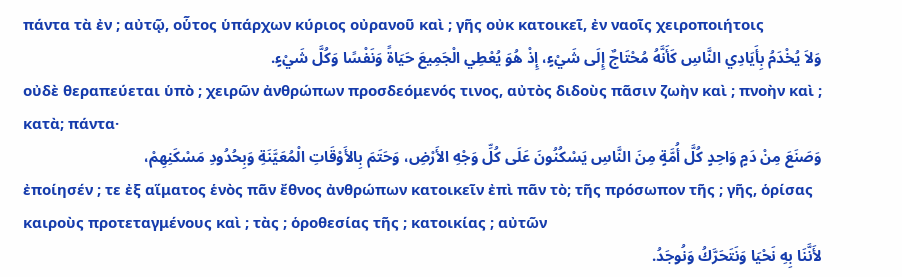πάντα τὰ ἐν ; αὐτῷ, οὗτος ὑπάρχων κύριος οὐρανοῦ καὶ ; γῆς οὐκ κατοικεῖ, ἐν ναοῖς χειροποιήτοις
وَلاَ يُخْدَمُ بِأَيَادِي النَّاسِ كَأَنَّهُ مُحْتَاجٌ إِلَى شَيْءٍ، إِذْ هُوَ يُعْطِي الْجَمِيعَ حَيَاةً وَنَفْسًا وَكُلَّ شَيْءٍ.
οὐδὲ θεραπεύεται ὑπὸ ; χειρῶν ἀνθρώπων προσδεόμενός τινος, αὐτὸς διδοὺς πᾶσιν ζωὴν καὶ ; πνοὴν καὶ ; κατὰ; πάντα·
وَصَنَعَ مِنْ دَمٍ وَاحِدٍ كُلَّ أُمَّةٍ مِنَ النَّاسِ يَسْكُنُونَ عَلَى كُلِّ وَجْهِ الأَرْضِ، وَحَتَمَ بِالأَوْقَاتِ الْمُعَيَّنَةِ وَبِحُدُودِ مَسْكَنِهِمْ،
ἐποίησέν ; τε ἐξ αἵματος ἑνὸς πᾶν ἔθνος ἀνθρώπων κατοικεῖν ἐπὶ πᾶν τὸ; τῆς πρόσωπον τῆς ; γῆς, ὁρίσας καιροὺς προτεταγμένους καὶ ; τὰς ; ὁροθεσίας τῆς ; κατοικίας ; αὐτῶν
لأَنَّنَا بِهِ نَحْيَا وَنَتَحَرَّكُ وَنُوجَدُ.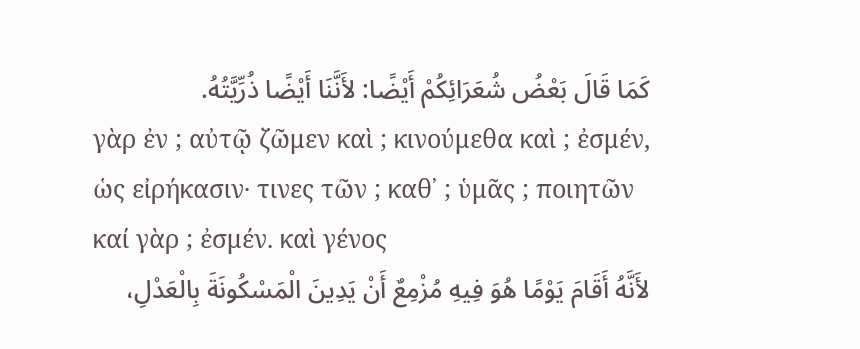كَمَا قَالَ بَعْضُ شُعَرَائِكُمْ أَيْضًا: لأَنَّنَا أَيْضًا ذُرِّيَّتُهُ.
γὰρ ἐν ; αὐτῷ ζῶμεν καὶ ; κινούμεθα καὶ ; ἐσμέν, ὡς εἰρήκασιν· τινες τῶν ; καθ᾽ ; ὑμᾶς ; ποιητῶν καί γὰρ ; ἐσμέν. καὶ γένος
لأَنَّهُ أَقَامَ يَوْمًا هُوَ فِيهِ مُزْمِعٌ أَنْ يَدِينَ الْمَسْكُونَةَ بِالْعَدْلِ،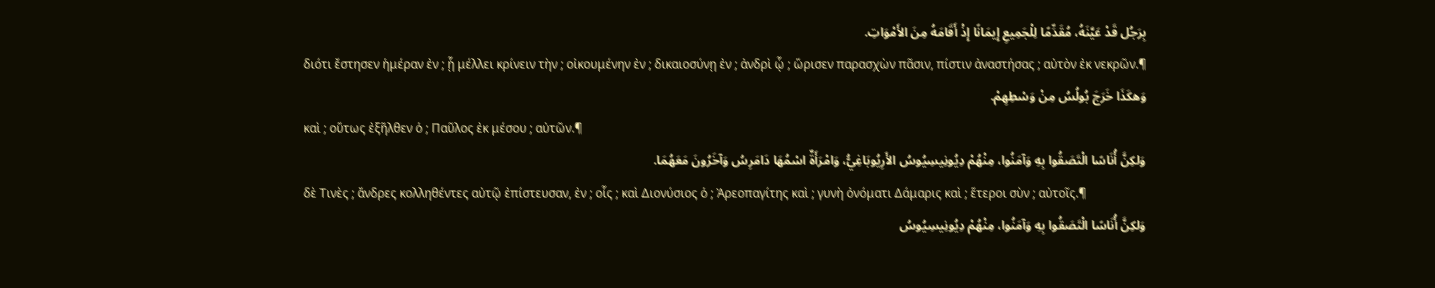بِرَجُل قَدْ عَيَّنَهُ، مُقَدِّمًا لِلْجَمِيعِ إِيمَانًا إِذْ أَقَامَهُ مِنَ الأَمْوَاتِ.
διότι ἔστησεν ἡμέραν ἐν ; ᾗ μέλλει κρίνειν τὴν ; οἰκουμένην ἐν ; δικαιοσύνῃ ἐν ; ἀνδρὶ ᾧ ; ὥρισεν παρασχὼν πᾶσιν, πίστιν ἀναστήσας ; αὐτὸν ἐκ νεκρῶν.¶
وَهكَذَا خَرَجَ بُولُسُ مِنْ وَسْطِهِمْ.
καὶ ; οὕτως ἐξῆλθεν ὁ ; Παῦλος ἐκ μέσου ; αὐτῶν.¶
وَلكِنَّ أُنَاسًا الْتَصَقُوا بِهِ وَآمَنُوا، مِنْهُمْ دِيُونِيسِيُوسُ الأَرِيُوبَاغِيُّ، وَامْرَأَةٌ اسْمُهَا دَامَرِسُ وَآخَرُونَ مَعَهُمَا.
δὲ Τινὲς ; ἄνδρες κολληθέντες αὐτῷ ἐπίστευσαν, ἐν ; οἷς ; καὶ Διονύσιος ὁ ; Ἀρεοπαγίτης καὶ ; γυνὴ ὀνόματι Δάμαρις καὶ ; ἕτεροι σὺν ; αὐτοῖς.¶
وَلكِنَّ أُنَاسًا الْتَصَقُوا بِهِ وَآمَنُوا، مِنْهُمْ دِيُونِيسِيُوسُ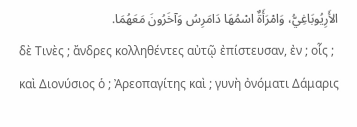الأَرِيُوبَاغِيُّ، وَامْرَأَةٌ اسْمُهَا دَامَرِسُ وَآخَرُونَ مَعَهُمَا.
δὲ Τινὲς ; ἄνδρες κολληθέντες αὐτῷ ἐπίστευσαν, ἐν ; οἷς ; καὶ Διονύσιος ὁ ; Ἀρεοπαγίτης καὶ ; γυνὴ ὀνόματι Δάμαρις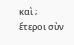καὶ ; ἕτεροι σὺν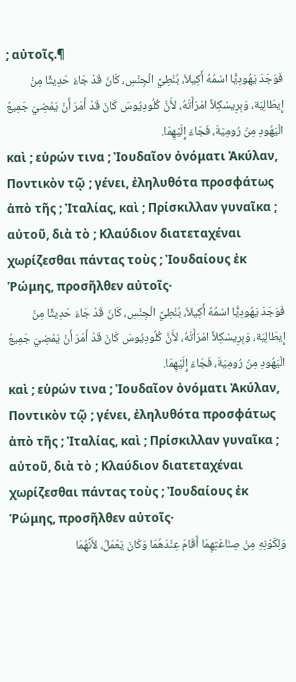; αὐτοῖς.¶
فَوَجَدَ يَهُودِيًّا اسْمُهُ أَكِيلاَ، بُنْطِيَّ الْجِنْسِ، كَانَ قَدْ جَاءَ حَدِيثًا مِنْ إِيطَالِيَة، وَبِرِيسْكِلاَّ امْرَأَتَهُ، لأَنَّ كُلُودِيُوسَ كَانَ قَدْ أَمَرَ أَنْ يَمْضِيَ جَمِيعُ الْيَهُودِ مِنْ رُومِيَةَ، فَجَاءَ إِلَيْهِمَا.
καὶ ; εὑρών τινα ; Ἰουδαῖον ὀνόματι Ἀκύλαν, Ποντικὸν τῷ ; γένει, ἐληλυθότα προσφάτως ἀπὸ τῆς ; Ἰταλίας, καὶ ; Πρίσκιλλαν γυναῖκα ; αὐτοῦ, διὰ τὸ ; Κλαύδιον διατεταχέναι χωρίζεσθαι πάντας τοὺς ; Ἰουδαίους ἐκ Ῥώμης, προσῆλθεν αὐτοῖς·
فَوَجَدَ يَهُودِيًّا اسْمُهُ أَكِيلاَ، بُنْطِيَّ الْجِنْسِ، كَانَ قَدْ جَاءَ حَدِيثًا مِنْ إِيطَالِيَة، وَبِرِيسْكِلاَّ امْرَأَتَهُ، لأَنَّ كُلُودِيُوسَ كَانَ قَدْ أَمَرَ أَنْ يَمْضِيَ جَمِيعُ الْيَهُودِ مِنْ رُومِيَةَ، فَجَاءَ إِلَيْهِمَا.
καὶ ; εὑρών τινα ; Ἰουδαῖον ὀνόματι Ἀκύλαν, Ποντικὸν τῷ ; γένει, ἐληλυθότα προσφάτως ἀπὸ τῆς ; Ἰταλίας, καὶ ; Πρίσκιλλαν γυναῖκα ; αὐτοῦ, διὰ τὸ ; Κλαύδιον διατεταχέναι χωρίζεσθαι πάντας τοὺς ; Ἰουδαίους ἐκ Ῥώμης, προσῆλθεν αὐτοῖς·
وَلِكَوْنِهِ مِنْ صِنَاعَتِهِمَا أَقَامَ عِنْدَهُمَا وَكَانَ يَعْمَلُ، لأَنَّهُمَا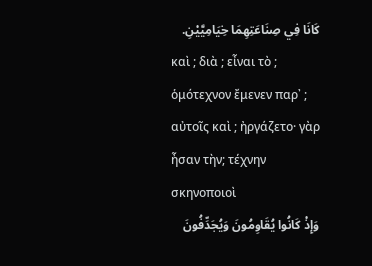كَانَا فِي صِنَاعَتِهِمَا خِيَامِيَّيْنِ.
καὶ ; διὰ ; εἶναι τὸ ; ὁμότεχνον ἔμενεν παρ᾽ ; αὐτοῖς καὶ ; ἠργάζετο· γὰρ ἦσαν τὴν; τέχνην σκηνοποιοὶ
وَإِذْ كَانُوا يُقَاوِمُونَ وَيُجَدِّفُونَ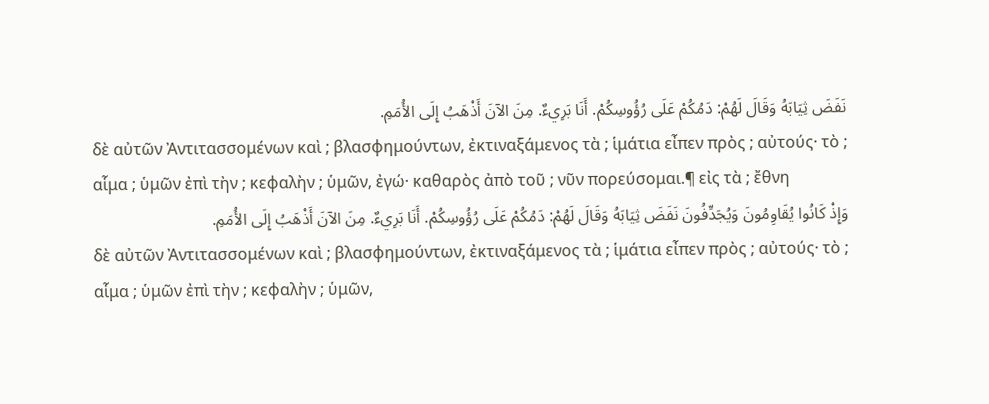نَفَضَ ثِيَابَهُ وَقَالَ لَهُمْ: دَمُكُمْ عَلَى رُؤُوسِكُمْ. أَنَا بَرِيءٌ. مِنَ الآنَ أَذْهَبُ إِلَى الأُمَمِ.
δὲ αὐτῶν Ἀντιτασσομένων καὶ ; βλασφημούντων, ἐκτιναξάμενος τὰ ; ἱμάτια εἶπεν πρὸς ; αὐτούς· τὸ ; αἷμα ; ὑμῶν ἐπὶ τὴν ; κεφαλὴν ; ὑμῶν, ἐγώ· καθαρὸς ἀπὸ τοῦ ; νῦν πορεύσομαι.¶ εἰς τὰ ; ἔθνη
وَإِذْ كَانُوا يُقَاوِمُونَ وَيُجَدِّفُونَ نَفَضَ ثِيَابَهُ وَقَالَ لَهُمْ: دَمُكُمْ عَلَى رُؤُوسِكُمْ. أَنَا بَرِيءٌ. مِنَ الآنَ أَذْهَبُ إِلَى الأُمَمِ.
δὲ αὐτῶν Ἀντιτασσομένων καὶ ; βλασφημούντων, ἐκτιναξάμενος τὰ ; ἱμάτια εἶπεν πρὸς ; αὐτούς· τὸ ; αἷμα ; ὑμῶν ἐπὶ τὴν ; κεφαλὴν ; ὑμῶν,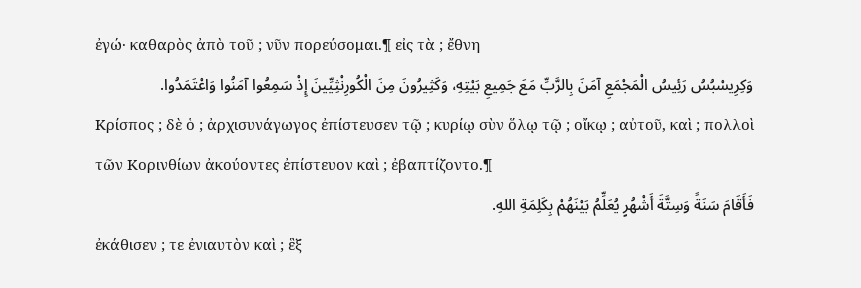ἐγώ· καθαρὸς ἀπὸ τοῦ ; νῦν πορεύσομαι.¶ εἰς τὰ ; ἔθνη
وَكِرِيسْبُسُ رَئِيسُ الْمَجْمَعِ آمَنَ بِالرَّبِّ مَعَ جَمِيعِ بَيْتِهِ، وَكَثِيرُونَ مِنَ الْكُورِنْثِيِّينَ إِذْ سَمِعُوا آمَنُوا وَاعْتَمَدُوا.
Κρίσπος ; δὲ ὁ ; ἀρχισυνάγωγος ἐπίστευσεν τῷ ; κυρίῳ σὺν ὅλῳ τῷ ; οἴκῳ ; αὐτοῦ, καὶ ; πολλοὶ τῶν Κορινθίων ἀκούοντες ἐπίστευον καὶ ; ἐβαπτίζοντο.¶
فَأَقَامَ سَنَةً وَسِتَّةَ أَشْهُرٍ يُعَلِّمُ بَيْنَهُمْ بِكَلِمَةِ اللهِ.
ἐκάθισεν ; τε ἐνιαυτὸν καὶ ; ἓξ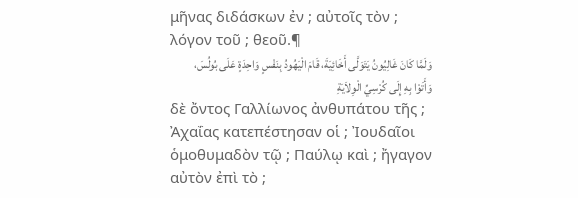μῆνας διδάσκων ἐν ; αὐτοῖς τὸν ; λόγον τοῦ ; θεοῦ.¶
وَلَمَّا كَانَ غَالِيُونُ يَتَوَلَّى أَخَائِيَةَ، قَامَ الْيَهُودُ بِنَفْسٍ وَاحِدَةٍ عَلَى بُولُسَ، وَأَتَوْا بِهِ إِلَى كُرْسِيِّ الْوِلاَيَةِ
δὲ ὄντος Γαλλίωνος ἀνθυπάτου τῆς ; Ἀχαΐας κατεπέστησαν οἱ ; Ἰουδαῖοι ὁμοθυμαδὸν τῷ ; Παύλῳ καὶ ; ἤγαγον αὐτὸν ἐπὶ τὸ ;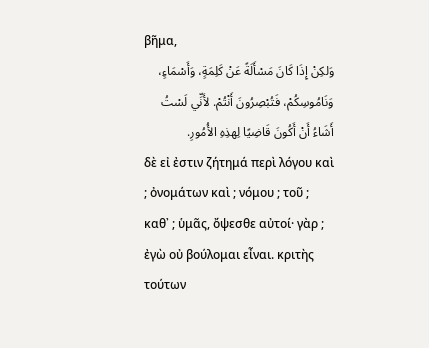βῆμα,
وَلكِنْ إِذَا كَانَ مَسْأَلَةً عَنْ كَلِمَةٍ، وَأَسْمَاءٍ، وَنَامُوسِكُمْ، فَتُبْصِرُونَ أَنْتُمْ. لأَنِّي لَسْتُ أَشَاءُ أَنْ أَكُونَ قَاضِيًا لِهذِهِ الأُمُورِ.
δὲ εἰ ἐστιν ζήτημά περὶ λόγου καὶ ; ὀνομάτων καὶ ; νόμου ; τοῦ ; καθ᾽ ; ὑμᾶς, ὄψεσθε αὐτοί· γὰρ ; ἐγὼ οὐ βούλομαι εἶναι. κριτὴς τούτων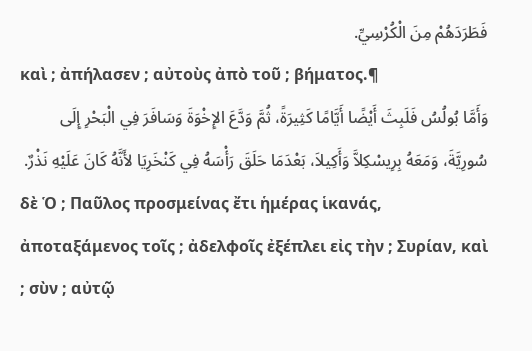فَطَرَدَهُمْ مِنَ الْكُرْسِيِّ.
καὶ ; ἀπήλασεν ; αὐτοὺς ἀπὸ τοῦ ; βήματος.¶
وَأَمَّا بُولُسُ فَلَبِثَ أَيْضًا أَيَّامًا كَثِيرَةً، ثُمَّ وَدَّعَ الإِخْوَةَ وَسَافَرَ فِي الْبَحْرِ إِلَى سُورِيَّةَ، وَمَعَهُ بِرِيسْكِلاَّ وَأَكِيلاَ، بَعْدَمَا حَلَقَ رَأْسَهُ فِي كَنْخَرِيَا لأَنَّهُ كَانَ عَلَيْهِ نَذْرٌ.
δὲ Ὁ ; Παῦλος προσμείνας ἔτι ἡμέρας ἱκανάς, ἀποταξάμενος τοῖς ; ἀδελφοῖς ἐξέπλει εἰς τὴν ; Συρίαν, καὶ ; σὺν ; αὐτῷ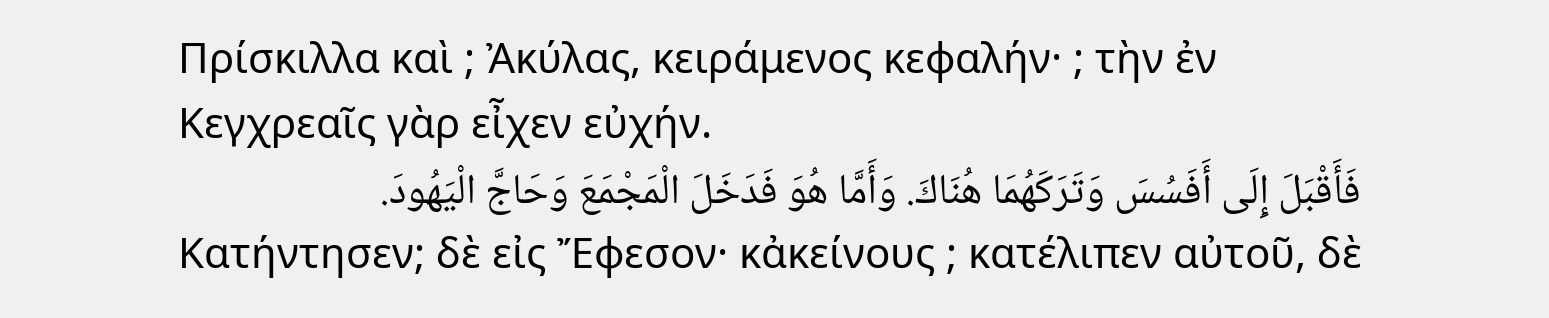Πρίσκιλλα καὶ ; Ἀκύλας, κειράμενος κεφαλήν· ; τὴν ἐν Κεγχρεαῖς γὰρ εἶχεν εὐχήν.
فَأَقْبَلَ إِلَى أَفَسُسَ وَتَرَكَهُمَا هُنَاكَ. وَأَمَّا هُوَ فَدَخَلَ الْمَجْمَعَ وَحَاجَّ الْيَهُودَ.
Κατήντησεν; δὲ εἰς Ἔφεσον· κἀκείνους ; κατέλιπεν αὐτοῦ, δὲ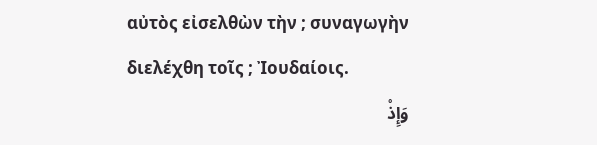αὐτὸς εἰσελθὼν τὴν ; συναγωγὴν διελέχθη τοῖς ; Ἰουδαίοις.
وَإِذْ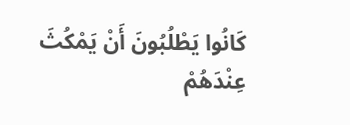كَانُوا يَطْلُبُونَ أَنْ يَمْكُثَ عِنْدَهُمْ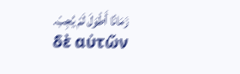زَمَانًا أَطْوَلَ لَمْ يُجِبْ.
δὲ αὐτῶν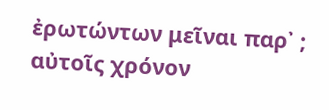ἐρωτώντων μεῖναι παρ᾽ ; αὐτοῖς χρόνον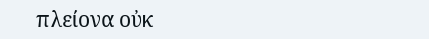πλείονα οὐκ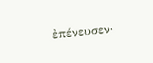ἐπένευσεν·